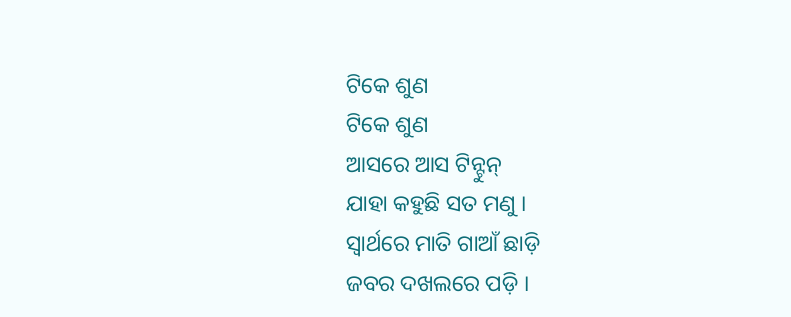ଟିକେ ଶୁଣ
ଟିକେ ଶୁଣ
ଆସରେ ଆସ ଟିନ୍ଟୁନ୍
ଯାହା କହୁଛି ସତ ମଣୁ ।
ସ୍ୱାର୍ଥରେ ମାତି ଗାଆଁ ଛାଡ଼ି
ଜବର ଦଖଲରେ ପଡ଼ି ।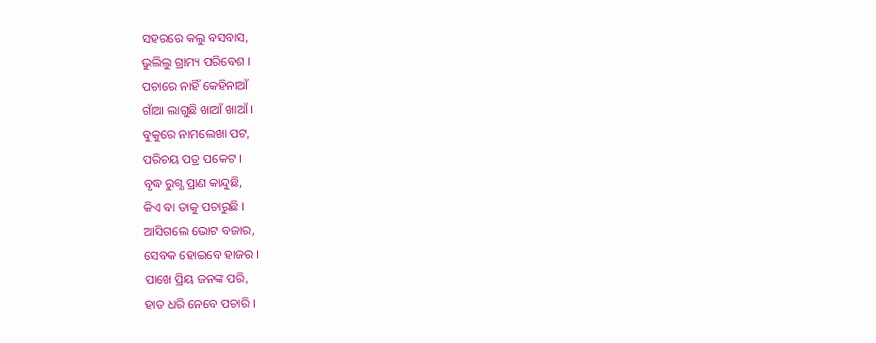ସହରରେ କଲୁ ବସବାସ,
ଭୁଲିଲୁ ଗ୍ରାମ୍ୟ ପରିବେଶ ।
ପଚାରେ ନାହିଁ କେହିନାଆଁ
ଗାଁଆ ଲାଗୁଛି ଖାଆଁ ଖାଆଁ ।
ବୁକୁରେ ନାମଲେଖା ପଟ,
ପରିଚୟ ପତ୍ର ପକେଟ ।
ବୃଦ୍ଧ ରୁଗ୍ଣ ପ୍ରାଣ କାନ୍ଦୁଛି,
କିଏ ବା ତାକୁ ପଚାରୁଛି ।
ଆସିଗଲେ ଭୋଟ ବଜାର,
ସେବକ ହୋଇବେ ହାଜର ।
ପାଖେ ପ୍ରିୟ ଜନଙ୍କ ପରି,
ହାତ ଧରି ନେବେ ପଚାରି ।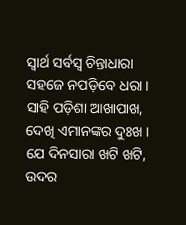ସ୍ୱାର୍ଥ ସର୍ବସ୍ୱ ଚିନ୍ତାଧାରା
ସହଜେ ନପଡ଼ିବେ ଧରା ।
ସାହି ପଡ଼ିଶା ଆଖାପାଖ,
ଦେଖି ଏମାନଙ୍କର ଦୁଃଖ ।
ଯେ ଦିନସାରା ଖଟି ଖଟି,
ଉଦର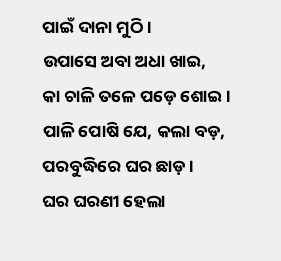ପାଇଁ ଦାନା ମୁଠି ।
ଉପାସେ ଅବା ଅଧା ଖାଇ,
କା ଚାଳି ତଳେ ପଡ଼େ ଶୋଇ ।
ପାଳି ପୋଷି ଯେ, କଲା ବଡ଼,
ପରବୁଦ୍ଧିରେ ଘର ଛାଡ଼ ।
ଘର ଘରଣୀ ହେଲା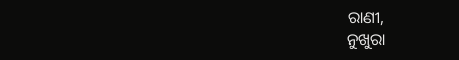ରାଣୀ,
ନୁଖୁରା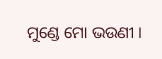ମୁଣ୍ଡେ ମୋ ଭଉଣୀ ।